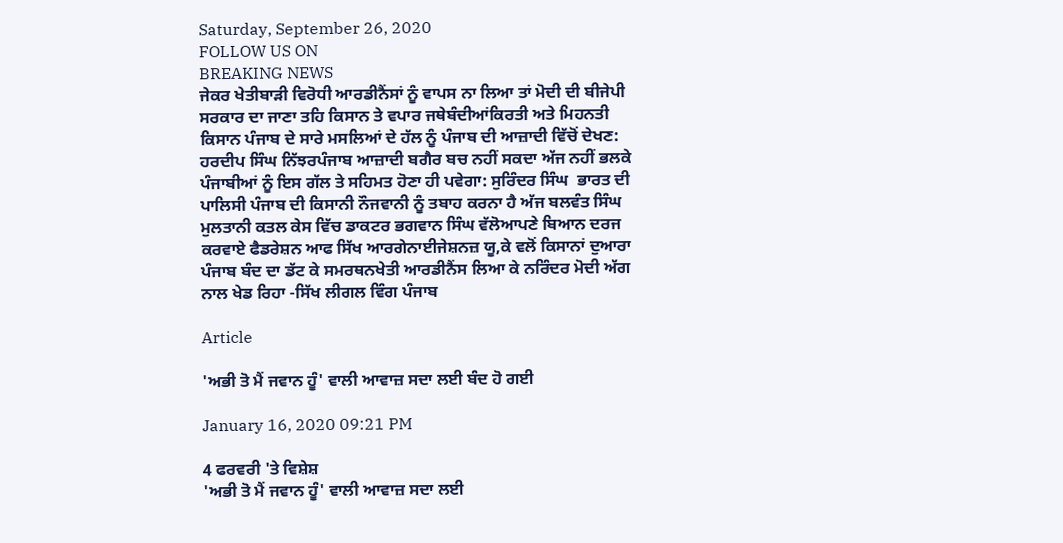Saturday, September 26, 2020
FOLLOW US ON
BREAKING NEWS
ਜੇਕਰ ਖੇਤੀਬਾੜੀ ਵਿਰੋਧੀ ਆਰਡੀਨੈਂਸਾਂ ਨੂੰ ਵਾਪਸ ਨਾ ਲਿਆ ਤਾਂ ਮੋਦੀ ਦੀ ਬੀਜੇਪੀ ਸਰਕਾਰ ਦਾ ਜਾਣਾ ਤਹਿ ਕਿਸਾਨ ਤੇ ਵਪਾਰ ਜਥੇਬੰਦੀਆਂਕਿਰਤੀ ਅਤੇ ਮਿਹਨਤੀ ਕਿਸਾਨ ਪੰਜਾਬ ਦੇ ਸਾਰੇ ਮਸਲਿਆਂ ਦੇ ਹੱਲ ਨੂੰ ਪੰਜਾਬ ਦੀ ਆਜ਼ਾਦੀ ਵਿੱਚੋਂ ਦੇਖਣ: ਹਰਦੀਪ ਸਿੰਘ ਨਿੱਝਰਪੰਜਾਬ ਆਜ਼ਾਦੀ ਬਗੈਰ ਬਚ ਨਹੀਂ ਸਕਦਾ ਅੱਜ ਨਹੀਂ ਭਲਕੇ ਪੰਜਾਬੀਆਂ ਨੂੰ ਇਸ ਗੱਲ ਤੇ ਸਹਿਮਤ ਹੋਣਾ ਹੀ ਪਵੇਗਾ: ਸੁਰਿੰਦਰ ਸਿੰਘ  ਭਾਰਤ ਦੀ ਪਾਲਿਸੀ ਪੰਜਾਬ ਦੀ ਕਿਸਾਨੀ ਨੌਜਵਾਨੀ ਨੂੰ ਤਬਾਹ ਕਰਨਾ ਹੈ ਅੱਜ ਬਲਵੰਤ ਸਿੰਘ ਮੁਲਤਾਨੀ ਕਤਲ ਕੇਸ ਵਿੱਚ ਡਾਕਟਰ ਭਗਵਾਨ ਸਿੰਘ ਵੱਲੋਆਪਣੇ ਬਿਆਨ ਦਰਜ ਕਰਵਾਏ ਫੈਡਰੇਸ਼ਨ ਆਫ ਸਿੱਖ ਆਰਗੇਨਾਈਜੇਸ਼ਨਜ਼ ਯੂ,ਕੇ ਵਲੋਂ ਕਿਸਾਨਾਂ ਦੁਆਰਾ ਪੰਜਾਬ ਬੰਦ ਦਾ ਡੱਟ ਕੇ ਸਮਰਥਨਖੇਤੀ ਆਰਡੀਨੈਂਸ ਲਿਆ ਕੇ ਨਰਿੰਦਰ ਮੋਦੀ ਅੱਗ ਨਾਲ ਖੇਡ ਰਿਹਾ -ਸਿੱਖ ਲੀਗਲ ਵਿੰਗ ਪੰਜਾਬ

Article

'ਅਭੀ ਤੋ ਮੈਂ ਜਵਾਨ ਹੂੰ' ਵਾਲੀ ਆਵਾਜ਼ ਸਦਾ ਲਈ ਬੰਦ ਹੋ ਗਈ

January 16, 2020 09:21 PM

4 ਫਰਵਰੀ 'ਤੇ ਵਿਸ਼ੇਸ਼
'ਅਭੀ ਤੋ ਮੈਂ ਜਵਾਨ ਹੂੰ' ਵਾਲੀ ਆਵਾਜ਼ ਸਦਾ ਲਈ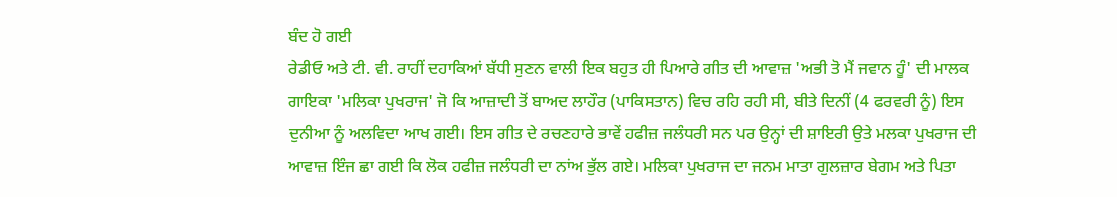ਬੰਦ ਹੋ ਗਈ
ਰੇਡੀਓ ਅਤੇ ਟੀ. ਵੀ. ਰਾਹੀਂ ਦਹਾਕਿਆਂ ਬੱਧੀ ਸੁਣਨ ਵਾਲੀ ਇਕ ਬਹੁਤ ਹੀ ਪਿਆਰੇ ਗੀਤ ਦੀ ਆਵਾਜ਼ 'ਅਭੀ ਤੋ ਮੈਂ ਜਵਾਨ ਹੂੰ' ਦੀ ਮਾਲਕ ਗਾਇਕਾ 'ਮਲਿਕਾ ਪੁਖਰਾਜ' ਜੋ ਕਿ ਆਜ਼ਾਦੀ ਤੋਂ ਬਾਅਦ ਲਾਹੌਰ (ਪਾਕਿਸਤਾਨ) ਵਿਚ ਰਹਿ ਰਹੀ ਸੀ, ਬੀਤੇ ਦਿਨੀਂ (4 ਫਰਵਰੀ ਨੂੰ) ਇਸ ਦੁਨੀਆ ਨੂੰ ਅਲਵਿਦਾ ਆਖ ਗਈ। ਇਸ ਗੀਤ ਦੇ ਰਚਣਹਾਰੇ ਭਾਵੇਂ ਹਫੀਜ਼ ਜਲੰਧਰੀ ਸਨ ਪਰ ਉਨ੍ਹਾਂ ਦੀ ਸ਼ਾਇਰੀ ਉਤੇ ਮਲਕਾ ਪੁਖਰਾਜ ਦੀ ਆਵਾਜ਼ ਇੰਜ ਛਾ ਗਈ ਕਿ ਲੋਕ ਹਫੀਜ਼ ਜਲੰਧਰੀ ਦਾ ਨਾਂਅ ਭੁੱਲ ਗਏ। ਮਲਿਕਾ ਪੁਖਰਾਜ ਦਾ ਜਨਮ ਮਾਤਾ ਗੁਲਜ਼ਾਰ ਬੇਗਮ ਅਤੇ ਪਿਤਾ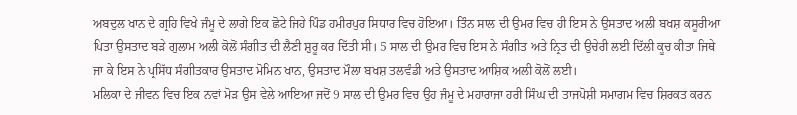ਅਬਦੁਲ ਖਾਨ ਦੇ ਗ੍ਰਹਿ ਵਿਖੇ ਜੰਮੂ ਦੇ ਲਾਗੇ ਇਕ ਛੋਟੇ ਜਿਹੇ ਪਿੰਡ ਹਮੀਰਪੁਰ ਸਿਧਾਰ ਵਿਚ ਹੋਇਆ। ਤਿੰਨ ਸਾਲ ਦੀ ਉਮਰ ਵਿਚ ਹੀ ਇਸ ਨੇ ਉਸਤਾਦ ਅਲੀ ਬਖਸ਼ ਕਸੂਰੀਆ ਪਿਤਾ ਉਸਤਾਦ ਬੜੇ ਗੁਲਾਮ ਅਲੀ ਕੋਲੋਂ ਸੰਗੀਤ ਦੀ ਲੈਣੀ ਸ਼ੁਰੂ ਕਰ ਦਿੱਤੀ ਸੀ। 5 ਸਾਲ ਦੀ ਉਮਰ ਵਿਚ ਇਸ ਨੇ ਸੰਗੀਤ ਅਤੇ ਨ੍ਰਿਤ ਦੀ ਉਚੇਰੀ ਲਈ ਦਿੱਲੀ ਕੂਚ ਕੀਤਾ ਜਿਥੇ ਜਾ ਕੇ ਇਸ ਨੇ ਪ੍ਰਸਿੱਧ ਸੰਗੀਤਕਾਰ ਉਸਤਾਦ ਮੋਮਿਨ ਖਾਨ, ਉਸਤਾਦ ਮੌਲਾ ਬਖਸ਼ ਤਲਵੰਡੀ ਅਤੇ ਉਸਤਾਦ ਆਸ਼ਿਕ ਅਲੀ ਕੋਲੋਂ ਲਈ।
ਮਲਿਕਾ ਦੇ ਜੀਵਨ ਵਿਚ ਇਕ ਨਵਾਂ ਮੋੜ ਉਸ ਵੇਲੇ ਆਇਆ ਜਦੋਂ 9 ਸਾਲ ਦੀ ਉਮਰ ਵਿਚ ਉਹ ਜੰਮੂ ਦੇ ਮਹਾਰਾਜਾ ਹਰੀ ਸਿੰਘ ਦੀ ਤਾਜਪੋਸ਼ੀ ਸਮਾਗਮ ਵਿਚ ਸ਼ਿਰਕਤ ਕਰਨ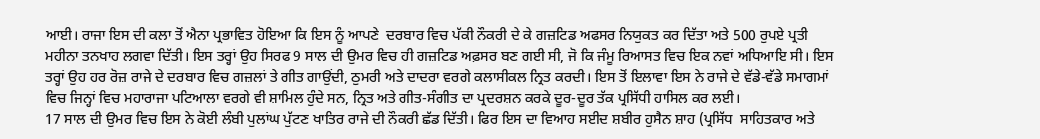ਆਈ। ਰਾਜਾ ਇਸ ਦੀ ਕਲਾ ਤੋਂ ਐਨਾ ਪ੍ਰਭਾਵਿਤ ਹੋਇਆ ਕਿ ਇਸ ਨੂੰ ਆਪਣੇ  ਦਰਬਾਰ ਵਿਚ ਪੱਕੀ ਨੌਕਰੀ ਦੇ ਕੇ ਗਜ਼ਟਿਡ ਅਫਸਰ ਨਿਯੁਕਤ ਕਰ ਦਿੱਤਾ ਅਤੇ 500 ਰੁਪਏ ਪ੍ਰਤੀ ਮਹੀਨਾ ਤਨਖਾਹ ਲਗਵਾ ਦਿੱਤੀ। ਇਸ ਤਰ੍ਹਾਂ ਉਹ ਸਿਰਫ 9 ਸਾਲ ਦੀ ਉਮਰ ਵਿਚ ਹੀ ਗਜ਼ਟਿਡ ਅਫ਼ਸਰ ਬਣ ਗਈ ਸੀ, ਜੋ ਕਿ ਜੰਮੂ ਰਿਆਸਤ ਵਿਚ ਇਕ ਨਵਾਂ ਅਧਿਆਇ ਸੀ। ਇਸ ਤਰ੍ਹਾਂ ਉਹ ਹਰ ਰੋਜ਼ ਰਾਜੇ ਦੇ ਦਰਬਾਰ ਵਿਚ ਗਜ਼ਲਾਂ ਤੇ ਗੀਤ ਗਾਉਂਦੀ, ਠੁਮਰੀ ਅਤੇ ਦਾਦਰਾ ਵਰਗੇ ਕਲਾਸੀਕਲ ਨ੍ਰਿਤ ਕਰਦੀ। ਇਸ ਤੋਂ ਇਲਾਵਾ ਇਸ ਨੇ ਰਾਜੇ ਦੇ ਵੱਡੇ-ਵੱਡੇ ਸਮਾਗਮਾਂ ਵਿਚ ਜਿਨ੍ਹਾਂ ਵਿਚ ਮਹਾਰਾਜਾ ਪਟਿਆਲਾ ਵਰਗੇ ਵੀ ਸ਼ਾਮਿਲ ਹੁੰਦੇ ਸਨ, ਨ੍ਰਿਤ ਅਤੇ ਗੀਤ-ਸੰਗੀਤ ਦਾ ਪ੍ਰਦਰਸ਼ਨ ਕਰਕੇ ਦੂਰ-ਦੂਰ ਤੱਕ ਪ੍ਰਸਿੱਧੀ ਹਾਸਿਲ ਕਰ ਲਈ।
17 ਸਾਲ ਦੀ ਉਮਰ ਵਿਚ ਇਸ ਨੇ ਕੋਈ ਲੰਬੀ ਪੁਲਾਂਘ ਪੁੱਟਣ ਖਾਤਿਰ ਰਾਜੇ ਦੀ ਨੌਕਰੀ ਛੱਡ ਦਿੱਤੀ। ਫਿਰ ਇਸ ਦਾ ਵਿਆਹ ਸਈਦ ਸ਼ਬੀਰ ਹੁਸੈਨ ਸ਼ਾਹ (ਪ੍ਰਸਿੱਧ  ਸਾਹਿਤਕਾਰ ਅਤੇ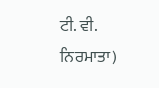ਟੀ. ਵੀ. ਨਿਰਮਾਤਾ)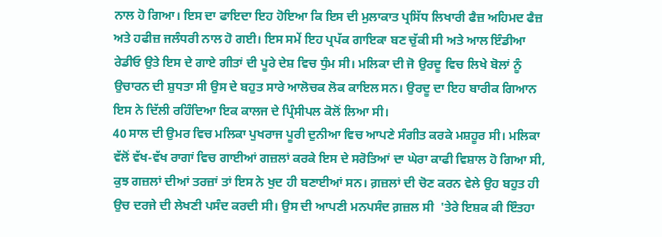ਨਾਲ ਹੋ ਗਿਆ। ਇਸ ਦਾ ਫਾਇਦਾ ਇਹ ਹੋਇਆ ਕਿ ਇਸ ਦੀ ਮੁਲਾਕਾਤ ਪ੍ਰਸਿੱਧ ਲਿਖਾਰੀ ਫੈਜ਼ ਅਹਿਮਦ ਫੈਜ਼ ਅਤੇ ਹਫੀਜ਼ ਜਲੰਧਰੀ ਨਾਲ ਹੋ ਗਈ। ਇਸ ਸਮੇਂ ਇਹ ਪ੍ਰਪੱਕ ਗਾਇਕਾ ਬਣ ਚੁੱਕੀ ਸੀ ਅਤੇ ਆਲ ਇੰਡੀਆ ਰੇਡੀਓ ਉਤੇ ਇਸ ਦੇ ਗਾਏ ਗੀਤਾਂ ਦੀ ਪੂਰੇ ਦੇਸ਼ ਵਿਚ ਧੁੰਮ ਸੀ। ਮਲਿਕਾ ਦੀ ਜੋ ਉਰਦੂ ਵਿਚ ਲਿਖੇ ਬੋਲਾਂ ਨੂੰ ਉਚਾਰਨ ਦੀ ਸ਼ੁਧਤਾ ਸੀ ਉਸ ਦੇ ਬਹੁਤ ਸਾਰੇ ਆਲੋਚਕ ਲੋਕ ਕਾਇਲ ਸਨ। ਉਰਦੂ ਦਾ ਇਹ ਬਾਰੀਕ ਗਿਆਨ ਇਸ ਨੇ ਦਿੱਲੀ ਰਹਿੰਦਿਆ ਇਕ ਕਾਲਜ ਦੇ ਪ੍ਰਿੰਸੀਪਲ ਕੋਲੋਂ ਲਿਆ ਸੀ।
40 ਸਾਲ ਦੀ ਉਮਰ ਵਿਚ ਮਲਿਕਾ ਪੁਖਰਾਜ ਪੂਰੀ ਦੁਨੀਆ ਵਿਚ ਆਪਣੇ ਸੰਗੀਤ ਕਰਕੇ ਮਸ਼ਹੂਰ ਸੀ। ਮਲਿਕਾ ਵੱਲੋਂ ਵੱਖ-ਵੱਖ ਰਾਗਾਂ ਵਿਚ ਗਾਈਆਂ ਗਜ਼ਲਾਂ ਕਰਕੇ ਇਸ ਦੇ ਸਰੋਤਿਆਂ ਦਾ ਘੇਰਾ ਕਾਫੀ ਵਿਸ਼ਾਲ ਹੋ ਗਿਆ ਸੀ, ਕੁਝ ਗਜ਼ਲਾਂ ਦੀਆਂ ਤਰਜ਼ਾਂ ਤਾਂ ਇਸ ਨੇ ਖੁਦ ਹੀ ਬਣਾਈਆਂ ਸਨ। ਗ਼ਜ਼ਲਾਂ ਦੀ ਚੋਣ ਕਰਨ ਵੇਲੇ ਉਹ ਬਹੁਤ ਹੀ ਉਚ ਦਰਜੇ ਦੀ ਲੇਖਣੀ ਪਸੰਦ ਕਰਦੀ ਸੀ। ਉਸ ਦੀ ਆਪਣੀ ਮਨਪਸੰਦ ਗ਼ਜ਼ਲ ਸੀ  'ਤੇਰੇ ਇਸ਼ਕ ਕੀ ਇੰਤਹਾ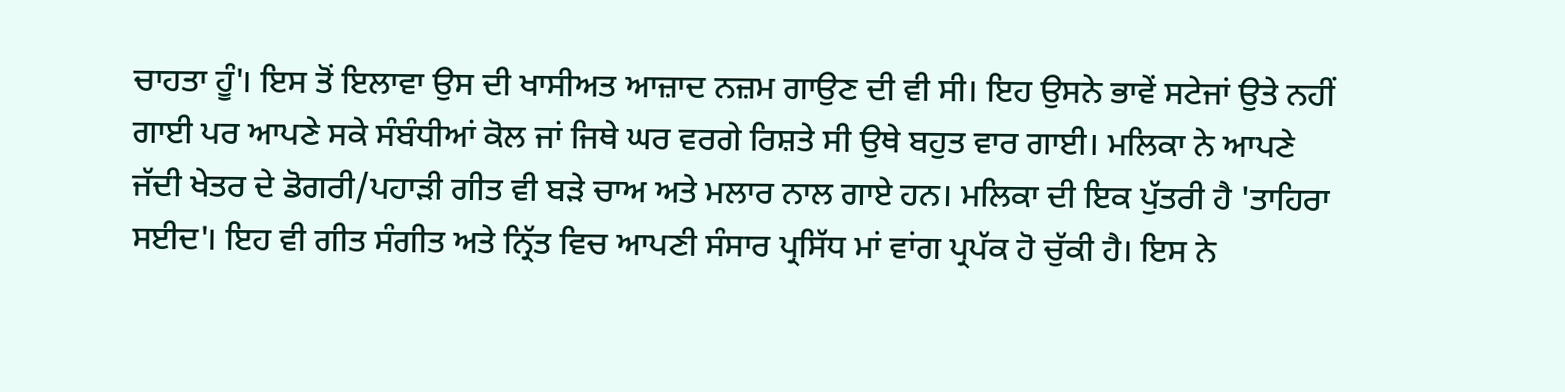ਚਾਹਤਾ ਹੂੰ'। ਇਸ ਤੋਂ ਇਲਾਵਾ ਉਸ ਦੀ ਖਾਸੀਅਤ ਆਜ਼ਾਦ ਨਜ਼ਮ ਗਾਉਣ ਦੀ ਵੀ ਸੀ। ਇਹ ਉਸਨੇ ਭਾਵੇਂ ਸਟੇਜਾਂ ਉਤੇ ਨਹੀਂ ਗਾਈ ਪਰ ਆਪਣੇ ਸਕੇ ਸੰਬੰਧੀਆਂ ਕੋਲ ਜਾਂ ਜਿਥੇ ਘਰ ਵਰਗੇ ਰਿਸ਼ਤੇ ਸੀ ਉਥੇ ਬਹੁਤ ਵਾਰ ਗਾਈ। ਮਲਿਕਾ ਨੇ ਆਪਣੇ ਜੱਦੀ ਖੇਤਰ ਦੇ ਡੋਗਰੀ/ਪਹਾੜੀ ਗੀਤ ਵੀ ਬੜੇ ਚਾਅ ਅਤੇ ਮਲਾਰ ਨਾਲ ਗਾਏ ਹਨ। ਮਲਿਕਾ ਦੀ ਇਕ ਪੁੱਤਰੀ ਹੈ 'ਤਾਹਿਰਾ ਸਈਦ'। ਇਹ ਵੀ ਗੀਤ ਸੰਗੀਤ ਅਤੇ ਨ੍ਰਿੱਤ ਵਿਚ ਆਪਣੀ ਸੰਸਾਰ ਪ੍ਰਸਿੱਧ ਮਾਂ ਵਾਂਗ ਪ੍ਰਪੱਕ ਹੋ ਚੁੱਕੀ ਹੈ। ਇਸ ਨੇ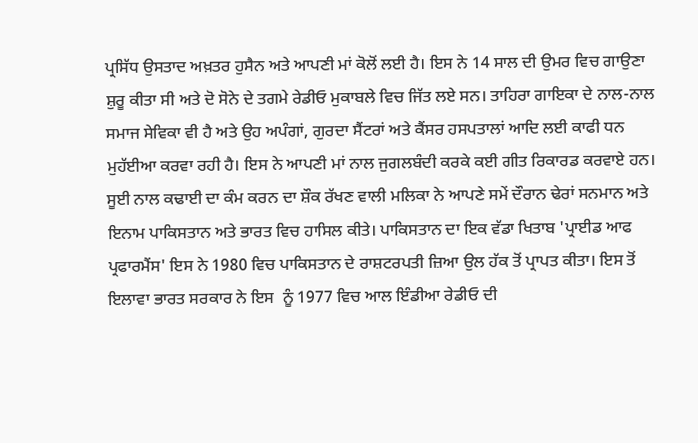ਪ੍ਰਸਿੱਧ ਉਸਤਾਦ ਅਖ਼ਤਰ ਹੁਸੈਨ ਅਤੇ ਆਪਣੀ ਮਾਂ ਕੋਲੋਂ ਲਈ ਹੈ। ਇਸ ਨੇ 14 ਸਾਲ ਦੀ ਉਮਰ ਵਿਚ ਗਾਉਣਾ ਸ਼ੁਰੂ ਕੀਤਾ ਸੀ ਅਤੇ ਦੋ ਸੋਨੇ ਦੇ ਤਗਮੇ ਰੇਡੀਓ ਮੁਕਾਬਲੇ ਵਿਚ ਜਿੱਤ ਲਏ ਸਨ। ਤਾਹਿਰਾ ਗਾਇਕਾ ਦੇ ਨਾਲ-ਨਾਲ ਸਮਾਜ ਸੇਵਿਕਾ ਵੀ ਹੈ ਅਤੇ ਉਹ ਅਪੰਗਾਂ, ਗੁਰਦਾ ਸੈਂਟਰਾਂ ਅਤੇ ਕੈਂਸਰ ਹਸਪਤਾਲਾਂ ਆਦਿ ਲਈ ਕਾਫੀ ਧਨ ਮੁਹੱਈਆ ਕਰਵਾ ਰਹੀ ਹੈ। ਇਸ ਨੇ ਆਪਣੀ ਮਾਂ ਨਾਲ ਜੁਗਲਬੰਦੀ ਕਰਕੇ ਕਈ ਗੀਤ ਰਿਕਾਰਡ ਕਰਵਾਏ ਹਨ।
ਸੂਈ ਨਾਲ ਕਢਾਈ ਦਾ ਕੰਮ ਕਰਨ ਦਾ ਸ਼ੌਕ ਰੱਖਣ ਵਾਲੀ ਮਲਿਕਾ ਨੇ ਆਪਣੇ ਸਮੇਂ ਦੌਰਾਨ ਢੇਰਾਂ ਸਨਮਾਨ ਅਤੇ ਇਨਾਮ ਪਾਕਿਸਤਾਨ ਅਤੇ ਭਾਰਤ ਵਿਚ ਹਾਸਿਲ ਕੀਤੇ। ਪਾਕਿਸਤਾਨ ਦਾ ਇਕ ਵੱਡਾ ਖਿਤਾਬ 'ਪ੍ਰਾਈਡ ਆਫ ਪ੍ਰਫਾਰਮੈਂਸ' ਇਸ ਨੇ 1980 ਵਿਚ ਪਾਕਿਸਤਾਨ ਦੇ ਰਾਸ਼ਟਰਪਤੀ ਜ਼ਿਆ ਉਲ ਹੱਕ ਤੋਂ ਪ੍ਰਾਪਤ ਕੀਤਾ। ਇਸ ਤੋਂ ਇਲਾਵਾ ਭਾਰਤ ਸਰਕਾਰ ਨੇ ਇਸ  ਨੂੰ 1977 ਵਿਚ ਆਲ ਇੰਡੀਆ ਰੇਡੀਓ ਦੀ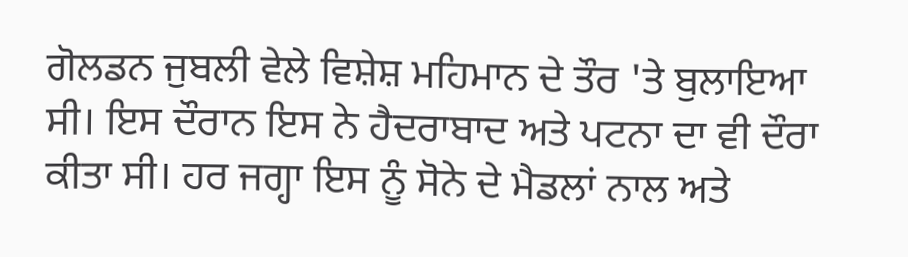ਗੋਲਡਨ ਜੁਬਲੀ ਵੇਲੇ ਵਿਸ਼ੇਸ਼ ਮਹਿਮਾਨ ਦੇ ਤੌਰ 'ਤੇ ਬੁਲਾਇਆ ਸੀ। ਇਸ ਦੌਰਾਨ ਇਸ ਨੇ ਹੈਦਰਾਬਾਦ ਅਤੇ ਪਟਨਾ ਦਾ ਵੀ ਦੌਰਾ ਕੀਤਾ ਸੀ। ਹਰ ਜਗ੍ਹਾ ਇਸ ਨੂੰ ਸੋਨੇ ਦੇ ਮੈਡਲਾਂ ਨਾਲ ਅਤੇ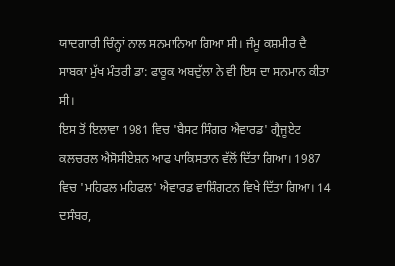ਯਾਦਗਾਰੀ ਚਿੰਨ੍ਹਾਂ ਨਾਲ ਸਨਮਾਨਿਆ ਗਿਆ ਸੀ। ਜੰਮੂ ਕਸ਼ਮੀਰ ਦੈ ਸਾਬਕਾ ਮੁੱਖ ਮੰਤਰੀ ਡਾ: ਫਾਰੂਕ ਅਬਦੁੱਲਾ ਨੇ ਵੀ ਇਸ ਦਾ ਸਨਮਾਨ ਕੀਤਾ ਸੀ।
ਇਸ ਤੋਂ ਇਲਾਵਾ 1981 ਵਿਚ 'ਬੈਸਟ ਸਿੰਗਰ ਐਵਾਰਡ' ਗ੍ਰੈਜੂਏਟ ਕਲਚਰਲ ਐਸੋਸੀਏਸ਼ਨ ਆਫ ਪਾਕਿਸਤਾਨ ਵੱਲੋਂ ਦਿੱਤਾ ਗਿਆ। 1987 ਵਿਚ 'ਮਹਿਫਲ ਮਹਿਫਲ' ਐਵਾਰਡ ਵਾਸ਼ਿੰਗਟਨ ਵਿਖੇ ਦਿੱਤਾ ਗਿਆ। 14 ਦਸੰਬਰ,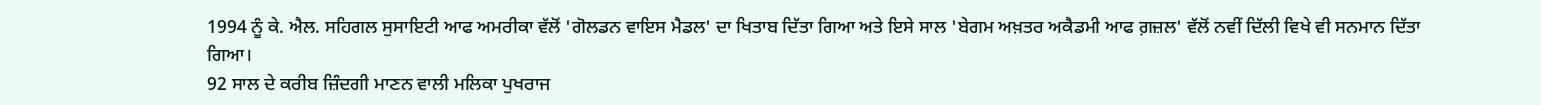1994 ਨੂੰ ਕੇ. ਐਲ. ਸਹਿਗਲ ਸੁਸਾਇਟੀ ਆਫ ਅਮਰੀਕਾ ਵੱਲੋਂ 'ਗੋਲਡਨ ਵਾਇਸ ਮੈਡਲ' ਦਾ ਖਿਤਾਬ ਦਿੱਤਾ ਗਿਆ ਅਤੇ ਇਸੇ ਸਾਲ 'ਬੇਗਮ ਅਖ਼ਤਰ ਅਕੈਡਮੀ ਆਫ ਗ਼ਜ਼ਲ' ਵੱਲੋਂ ਨਵੀਂ ਦਿੱਲੀ ਵਿਖੇ ਵੀ ਸਨਮਾਨ ਦਿੱਤਾ ਗਿਆ।
92 ਸਾਲ ਦੇ ਕਰੀਬ ਜ਼ਿੰਦਗੀ ਮਾਣਨ ਵਾਲੀ ਮਲਿਕਾ ਪੁਖਰਾਜ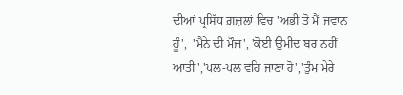ਦੀਆਂ ਪ੍ਰਸਿੱਧ ਗ਼ਜ਼ਲਾਂ ਵਿਚ 'ਅਭੀ ਤੋ ਮੈਂ ਜਵਾਨ ਹੂੰ',  'ਮੈਨੇ ਦੀ ਮੌਜ', 'ਕੋਈ ਉਮੀਦ ਬਰ ਨਹੀਂ ਆਤੀ','ਪਲ-ਪਲ ਵਹਿ ਜਾਣਾ ਹੋ','ਤੁੰਮ ਮੇਰੇ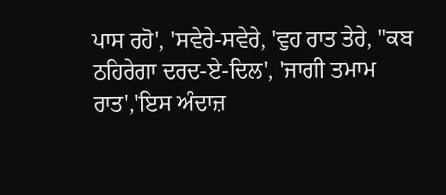ਪਾਸ ਰਹੋ', 'ਸਵੇਰੇ-ਸਵੇਰੇ, 'ਵੁਹ ਰਾਤ ਤੇਰੇ, ''ਕਬ ਠਹਿਰੇਗਾ ਦਰਦ-ਏ-ਦਿਲ', 'ਜਾਗੀ ਤਮਾਮ ਰਾਤ','ਇਸ ਅੰਦਾਜ਼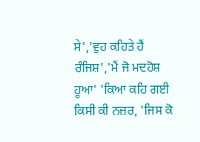ਸੇ','ਵੁਹ ਕਹਿਤੇ ਹੈਂ ਰੰਜਿਸ਼','ਮੈਂ ਜੋ ਮਦਹੋਸ਼ ਹੂਆ' 'ਕਿਆ ਕਹਿ ਗਈ ਕਿਸੀ ਕੀ ਨਜ਼ਰ, 'ਜਿਸ ਕੋ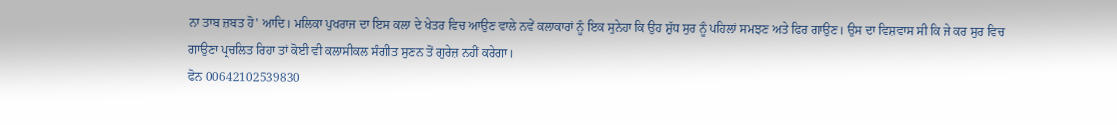ਨਾ ਤਾਬ ਜ਼ਬਤ ਹੋ' ਆਦਿ। ਮਲਿਕਾ ਪੁਖਰਾਜ ਦਾ ਇਸ ਕਲਾ ਦੇ ਖੇਤਰ ਵਿਚ ਆਉਣ ਵਾਲੇ ਨਵੇਂ ਕਲਾਕਾਰਾਂ ਨੂੰ ਇਕ ਸੁਨੇਹਾ ਕਿ ਉਹ ਸ਼ੁੱਧ ਸੁਰ ਨੂੰ ਪਹਿਲਾਂ ਸਮਝਣ ਅਤੇ ਫਿਰ ਗਾਉਣ। ਉਸ ਦਾ ਵਿਸ਼ਵਾਸ ਸੀ ਕਿ ਜੇ ਕਰ ਸੁਰ ਵਿਚ ਗਾਉਣਾ ਪ੍ਰਚਲਿਤ ਰਿਹਾ ਤਾਂ ਕੋਈ ਵੀ ਕਲਾਸੀਕਲ ਸੰਗੀਤ ਸੁਣਨ ਤੋਂ ਗੁਰੇਜ਼ ਨਹੀਂ ਕਰੇਗਾ।
ਫੋਨ 00642102539830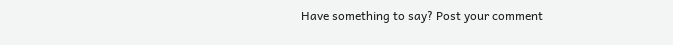Have something to say? Post your comment